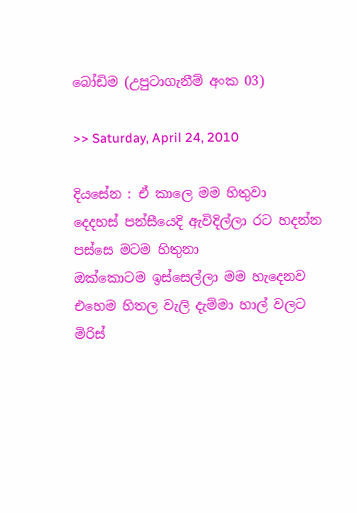බෝඩිම (උපුටාගැනීම් අංක 03)

>> Saturday, April 24, 2010

දියසේන : ඒ කාලෙ මම හිතුවා
දෙදහස් පන්සීයෙදි ඇවිදිල්ලා රට හදන්න
පස්සෙ මටම හිතුනා
ඔක්කොටම ඉස්සෙල්ලා මම හැදෙනව
එහෙම හිතල වැලි දැම්මා හාල් වලට
මිරිස්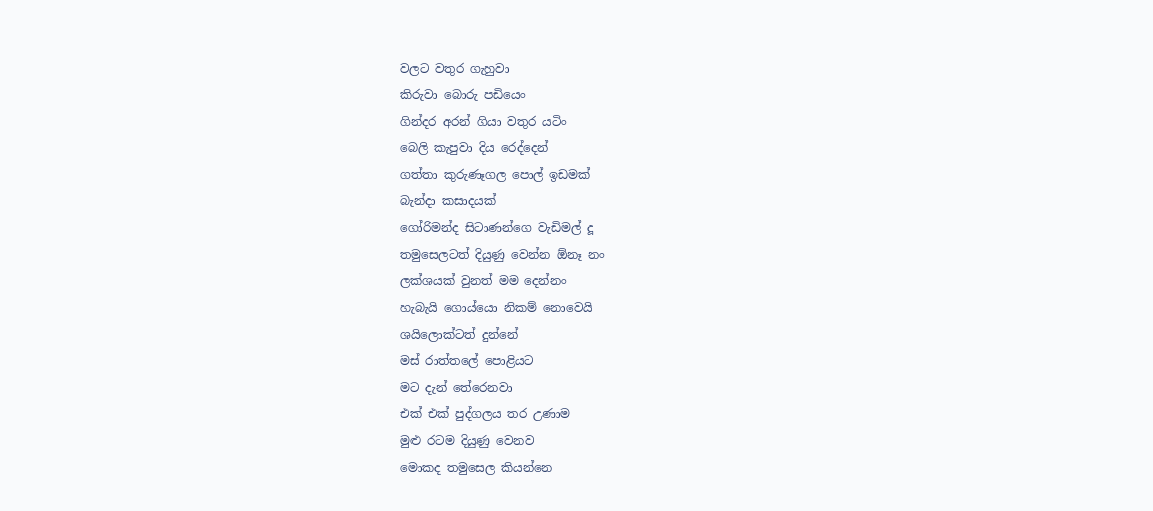වලට වතුර ගැහුවා
කිරුවා බොරු පඩියෙං
ගින්දර අරන් ගියා වතුර යටිං
බෙලි කැපුවා දිය රෙද්දෙන්
ගත්තා කුරුණෑගල පොල් ඉඩමක්
බැන්දා කසාදයක්
ගෝරිමන්ද සිටාණන්ගෙ වැඩිමල් දූ
තමුසෙලටත් දියුණු වෙන්න ඕනෑ නං
ලක්ශයක් වුනත් මම දෙන්නං
හැබැයි ගොය්යො නිකම් නොවෙයි
ශයිලොක්ටත් දුන්නේ
මස් රාත්තලේ පොළියට
මට දැන් තේරෙනවා
එක් එක් පුද්ගලය තර උණාම
මුළු රටම දියුණු වෙනව
මොකද තමුසෙල කියන්නෙ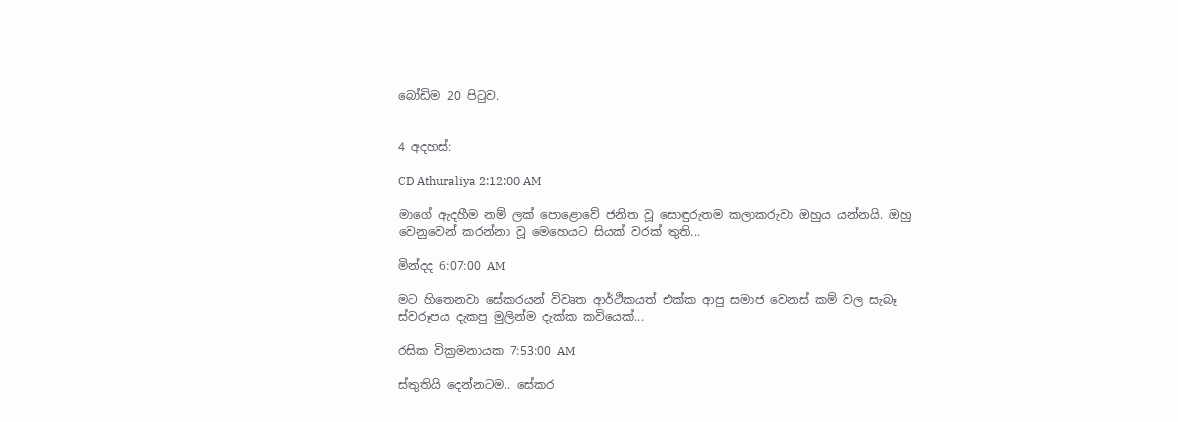බෝඩිම 20 පිටුව.


4 අදහස්:

CD Athuraliya 2:12:00 AM

මාගේ ඇදහීම නම් ලක් පොළොවේ ජනිත වූ සොඳුරුතම කලාකරුවා ඔහුය යන්නයි. ඔහු වෙනුවෙන් කරන්නා වූ මෙහෙයට සියක් වරක් තුති...

මින්දද 6:07:00 AM

මට හිතෙනවා සේකරයන් විවෘත ආර්ථිකයත් එක්ක ආපු සමාජ වෙනස් කම් වල සැබෑ ස්වරූපය දැකපු මුලින්ම දැක්ක කවියෙක්...

රසික වික්‍රමනායක 7:53:00 AM

ස්තුතියි දෙන්නටම.. සේකර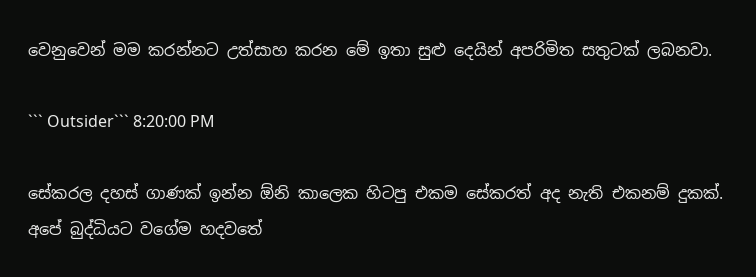වෙනුවෙන් මම කරන්නට උත්සාහ කරන මේ ඉතා සුළු දෙයින් අපරිමිත සතුටක් ලබනවා.

``` Outsider``` 8:20:00 PM

සේකරල දහස් ගාණක් ඉන්න ඕනි කාලෙක හිටපු එකම සේකරත් අද නැති එකනම් දුකක්.
අපේ බුද්ධියට වගේම හදවතේ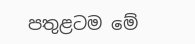පතුළටම මේ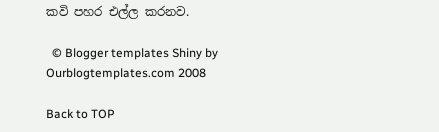කවි පහර එල්ල කරනව.

  © Blogger templates Shiny by Ourblogtemplates.com 2008

Back to TOP